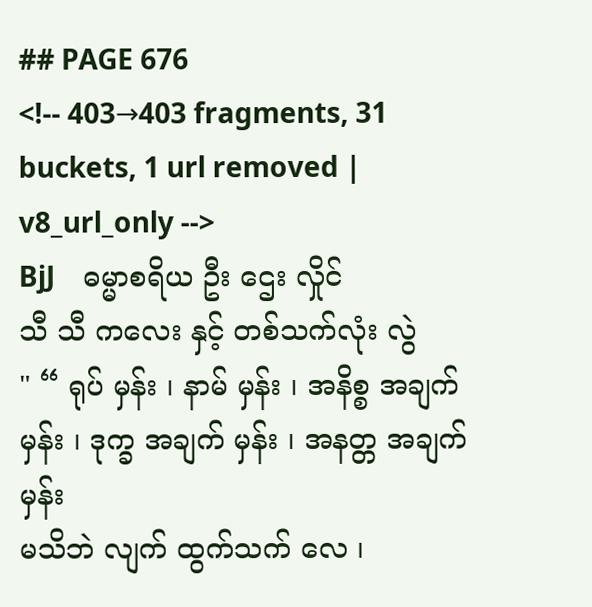## PAGE 676
<!-- 403→403 fragments, 31 buckets, 1 url removed | v8_url_only -->
BjJ    ဓမ္မာစရိယ ဦး ဌေး လှိုင်
သီ သီ ကလေး နှင့် တစ်သက်လုံး လွဲ
" “ ရုပ် မှန်း ၊ နာမ် မှန်း ၊ အနိစ္စ အချက် မှန်း ၊ ဒုက္ခ အချက် မှန်း ၊ အနတ္တ အချက် မှန်း
မသိဘဲ လျက် ထွက်သက် လေ ၊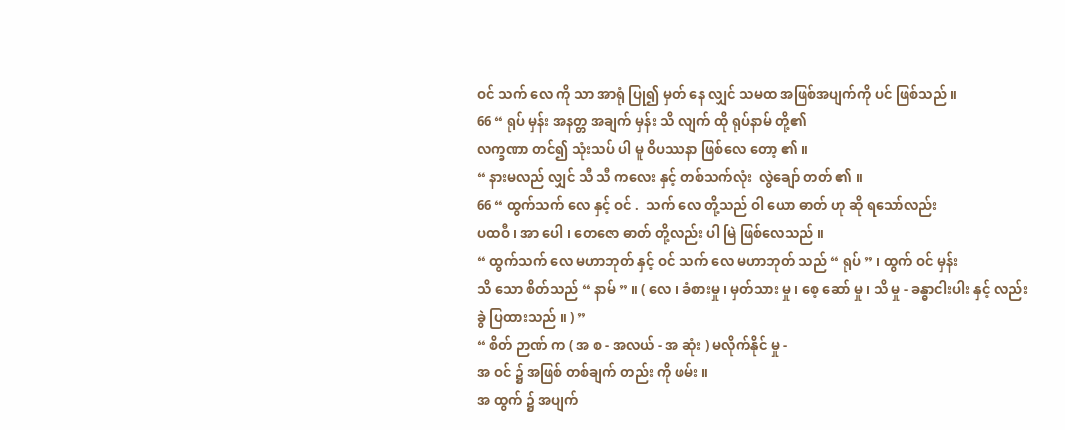ဝင် သက် လေ ကို သာ အာရုံ ပြု၍ မှတ် နေ လျှင် သမထ အဖြစ်အပျက်ကို ပင် ဖြစ်သည် ။
66 “ ရုပ် မှန်း အနတ္တ အချက် မှန်း သိ လျက် ထို ရုပ်နာမ် တို့၏
လက္ခဏာ တင်၍ သုံးသပ် ပါ မူ ဝိပဿနာ ဖြစ်လေ တော့ ၏ ။
“ နားမလည် လျှင် သီ သီ ကလေး နှင့် တစ်သက်လုံး  လွဲချော် တတ် ၏ ။
66 “ ထွက်သက် လေ နှင့် ဝင် .  သက် လေ တို့သည် ဝါ ယော ဓာတ် ဟု ဆို ရသော်လည်း
ပထဝီ ၊ အာ ပေါ ၊ တေဇော ဓာတ် တို့လည်း ပါ မြဲ ဖြစ်လေသည် ။
“ ထွက်သက် လေ မဟာဘုတ် နှင့် ဝင် သက် လေ မဟာဘုတ် သည် “ ရုပ် ” ၊ ထွက် ဝင် မှန်း
သိ သော စိတ်သည် “ နာမ် ” ။ ( လေ ၊ ခံစားမှု ၊ မှတ်သား မှု ၊ စေ့ ဆော် မှု ၊ သိ မှု - ခန္ဓာငါးပါး နှင့် လည်း
ခွဲ ပြထားသည် ။ ) ”
“ စိတ် ဉာဏ် က ( အ စ - အလယ် - အ ဆုံး ) မလိုက်နိုင် မှု -
အ ဝင် ၌ အဖြစ် တစ်ချက် တည်း ကို ဖမ်း ။
အ ထွက် ၌ အပျက်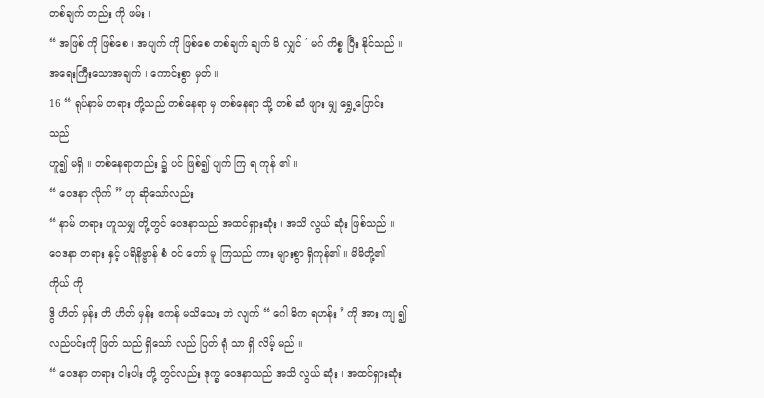တစ်ချက် တည်း ကို ဖမ်း ၊
“ အဖြစ် ကို ဖြစ်စေ ၊ အပျက် ကို ဖြစ်စေ တစ်ချက် ချက် မိ လျှင် ´ မဂ် ကိစ္စ ပြီး နိုင်သည် ။
အရေးကြီးသောအချက် ၊ ကောင်းစွာ မှတ် ။
16 “ ရုပ်နာမ် တရား တို့သည် တစ်နေရာ မှ တစ်နေရာ သို့ တစ် ဆံ ဖျား မျှ ရွှေ့ပြောင်း သည်
ဟူ၍ မရှိ ။ တစ်နေရာတည်း ၌ ပင် ဖြစ်၍ ပျက် ကြ ရ ကုန် ၏ ။
“ ဝေဒနာ လိုက် ” ဟု ဆိုသော်လည်း
“ နာမ် တရား ဟူသမျှ တို့တွင် ဝေဒနာသည် အထင်ရှားဆုံး ၊ အသိ လွယ် ဆုံး ဖြစ်သည် ။
ဝေဒနာ တရား နှင့် ပရိနိဗ္ဗာန် စံ ဝင် တော် မူ ကြသည် ကား များစွာ ရှိကုန်၏ ။ မိမိတို့၏ ကိုယ် ကို
ဒွိ ဟိတ် မှန်း တိ ဟိတ် မှန်း ဧကန် မသိသေး ဘဲ လျက် “ ဂေါ ဓိက ရဟန်း ’ ကို အား ကျ ၍
လည်ပင်းကို ဖြတ် သည် ရှိသော် လည် ပြတ် ရုံ သာ ရှိ လိမ့် မည် ။
“ ဝေဒနာ တရား ငါးပါး တို့ တွင်လည်း ဒုက္ခ ဝေဒနာသည် အသိ လွယ် ဆုံး ၊ အထင်ရှားဆုံး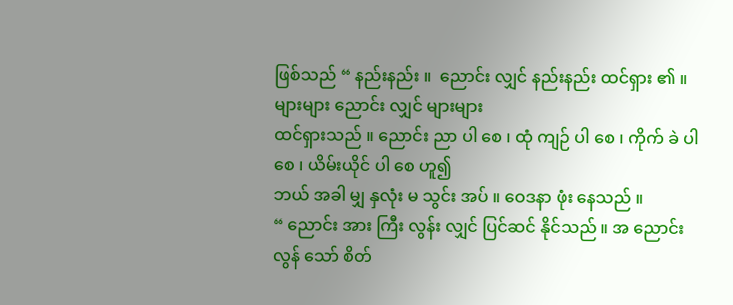ဖြစ်သည် “ နည်းနည်း ။  ညောင်း လျှင် နည်းနည်း ထင်ရှား ၏ ။ များများ ညောင်း လျှင် များများ
ထင်ရှားသည် ။ ညောင်း ညာ ပါ စေ ၊ ထုံ ကျဉ် ပါ စေ ၊ ကိုက် ခဲ ပါ စေ ၊ ယိမ်းယိုင် ပါ စေ ဟူ၍
ဘယ် အခါ မျှ နှလုံး မ သွင်း အပ် ။ ဝေဒနာ ဖုံး နေသည် ။
“ ညောင်း အား ကြီး လွန်း လျှင် ပြင်ဆင် နိုင်သည် ။ အ ညောင်း လွန် သော် စိတ်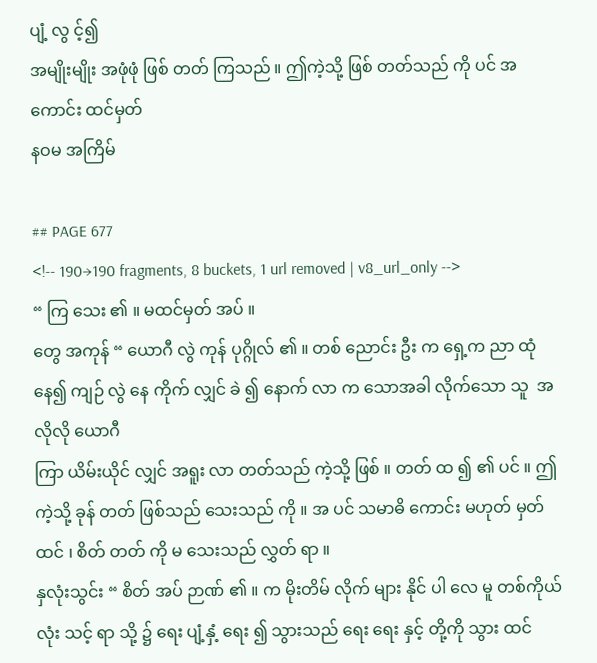ပျံ့ လွ င့်၍
အမျိုးမျိုး အဖုံဖုံ ဖြစ် တတ် ကြသည် ။ ဤကဲ့သို့ ဖြစ် တတ်သည် ကို ပင် အ ကောင်း ထင်မှတ်
နဝမ အကြိမ်

## PAGE 677
<!-- 190→190 fragments, 8 buckets, 1 url removed | v8_url_only -->
“ ကြ သေး ၏ ။ မထင်မှတ် အပ် ။
တွေ အကုန် “ ယောဂီ လွဲ ကုန် ပုဂ္ဂိုလ် ၏ ။ တစ် ညောင်း ဦး က ရှေ့က ညာ ထုံ နေ၍ ကျဉ် လွဲ နေ ကိုက် လျှင် ခဲ ၍ နောက် လာ က သောအခါ လိုက်သော သူ  အလိုလို ယောဂီ
ကြာ ယိမ်းယိုင် လျှင် အရူး လာ တတ်သည် ကဲ့သို့ ဖြစ် ။ တတ် ထ ၍ ၏ ပင် ။ ဤကဲ့သို့ ခုန် တတ် ဖြစ်သည် သေးသည် ကို ။ အ ပင် သမာဓိ ကောင်း မဟုတ် မှတ် ထင် ၊ စိတ် တတ် ကို မ သေးသည် လွှတ် ရာ ။
နှလုံးသွင်း “ စိတ် အပ် ဉာဏ် ၏ ။ က မိုးတိမ် လိုက် များ နိုင် ပါ လေ မူ တစ်ကိုယ်လုံး သင့် ရာ သို့ ၌ ရေး ပျံ့နှံ့ ရေး ၍ သွားသည် ရေး ရေး နှင့် တို့ကို သွား ထင်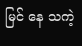မြင် နေ သကဲ့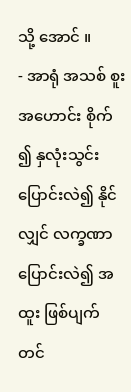သို့ အောင် ။
- အာရုံ အသစ် စူး အဟောင်း စိုက် ၍ နှလုံးသွင်း ပြောင်းလဲ၍ နိုင် လျှင် လက္ခဏာ ပြောင်းလဲ၍ အထူး ဖြစ်ပျက် တင်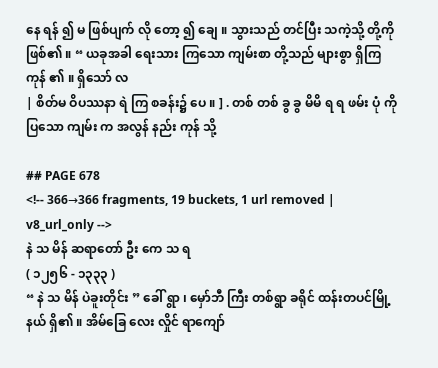နေ ရန် ၍ မ ဖြစ်ပျက် လို တော့ ၍ ချေ ။ သွားသည် တင်ပြီး သကဲ့သို့ တို့ကို
ဖြစ်၏ ။ “ ယခုအခါ ရေးသား ကြသော ကျမ်းစာ တို့သည် များစွာ ရှိကြ ကုန် ၏ ။ ရှိသော် လ
| စိတ်မ ဝိပဿနာ ရဲ ကြ စခန်း၌ ပေ ။ ] . တစ် တစ် ခွ ခွ မိမိ ရ ရ ဖမ်း ပုံ ကို ပြသော ကျမ်း က အလွန် နည်း ကုန် သို့

## PAGE 678
<!-- 366→366 fragments, 19 buckets, 1 url removed | v8_url_only -->
နဲ သ မိန် ဆရာတော် ဦး ကေ သ ရ
( ၁၂၅၆ - ၁၃၃၃ )
“ နဲ သ မိန် ပဲခူးတိုင်း ” ခေါ် ရွာ ၊ မှော်ဘီ ကြီး တစ်ရွာ ခရိုင် ထန်းတပင်မြို့နယ် ရှိ၏ ။ အိမ်ခြေ လေး လှိုင် ရာကျော်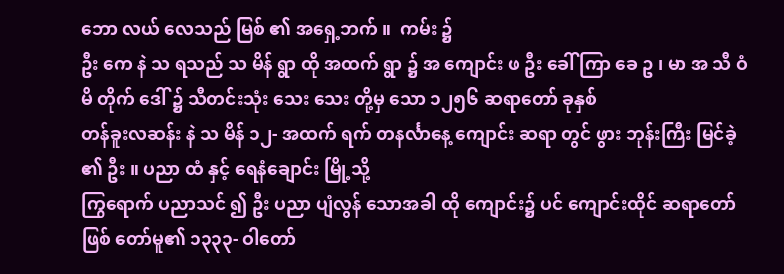ဘော လယ် လေသည် မြစ် ၏ အရှေ့ဘက် ။  ကမ်း ၌
ဦး ကေ နဲ သ ရသည် သ မိန် ရွာ ထို အထက် ရွာ ၌ အ ကျောင်း ဖ ဦး ခေါ် ကြာ ခေ ဥ ၊ မာ အ သီ ဝံ မိ တိုက် ဒေါ် ၌ သီတင်းသုံး သေး သေး တို့မှ သော ၁၂၅၆ ဆရာတော် ခုနှစ်
တန်ခူးလဆန်း နဲ သ မိန် ၁၂- အထက် ရက် တနင်္လာနေ့ ကျောင်း ဆရာ တွင် ဖွား ဘုန်းကြီး မြင်ခဲ့ ၏ ဦး ။ ပညာ ထံ နှင့် ရေနံချောင်း မြို့သို့
ကြွရောက် ပညာသင် ၍ ဦး ပညာ ပျံလွန် သောအခါ ထို ကျောင်း၌ ပင် ကျောင်းထိုင် ဆရာတော်
ဖြစ် တော်မူ၏ ၁၃၃၃- ဝါတော်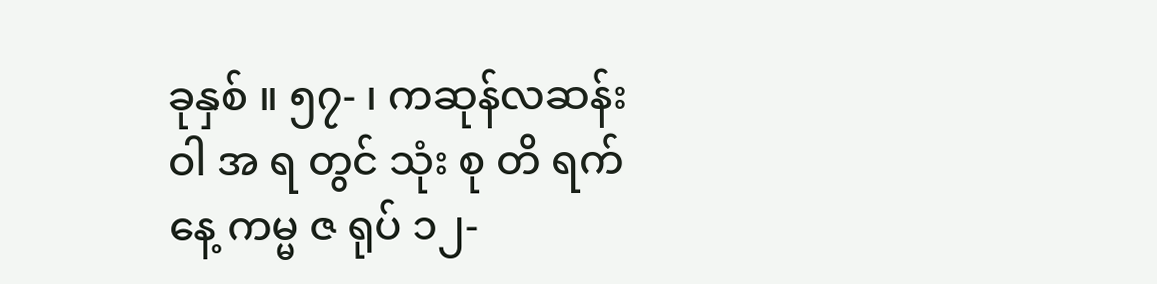ခုနှစ် ။ ၅၇- ၊ ကဆုန်လဆန်း ဝါ အ ရ တွင် သုံး စု တိ ရက်နေ့ ကမ္မ ဇ ရုပ် ၁၂-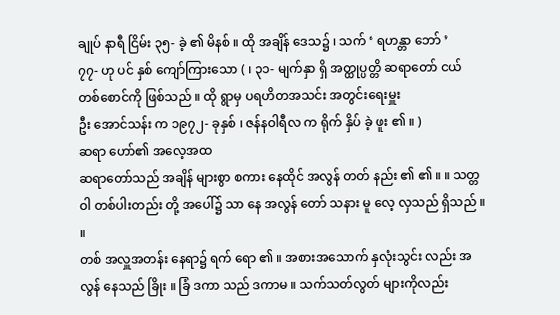ချုပ် နာရီ ငြိမ်း ၃၅- ခဲ့ ၏ မိနစ် ။ ထို အချိန် ဒေသ၌ ၊ သက် ‘ ရဟန္တာ ဘော် ’
၇၇- ဟု ပင် နှစ် ကျော်ကြားသော ( ၊ ၃၁- မျက်နှာ ရှိ အတ္ထုပ္ပတ္တိ ဆရာတော် ငယ် တစ်စောင်ကို ဖြစ်သည် ။ ထို ရွာမှ ပရဟိတအသင်း အတွင်းရေးမှူး
ဦး အောင်သန်း က ၁၉၇၂- ခုနှစ် ၊ ဇန်နဝါရီလ က ရိုက် နှိပ် ခဲ့ ဖူး ၏ ။ )
ဆရာ ဟော်၏ အလေ့အထ
ဆရာတော်သည် အချိန် များစွာ စကား နေထိုင် အလွန် တတ် နည်း ၏ ၏ ။ ။ သတ္တဝါ တစ်ပါးတည်း တို့ အပေါ်၌ သာ နေ အလွန် တော် သနား မူ လေ့ လှသည် ရှိသည် ။ ။
တစ် အလှူအတန်း နေရာ၌ ရက် ရော ၏ ။ အစားအသောက် နှလုံးသွင်း လည်း အလွန် နေသည် ခြိုး ။ ခြံ ဒကာ သည် ဒကာမ ။ သက်သတ်လွတ် များကိုလည်း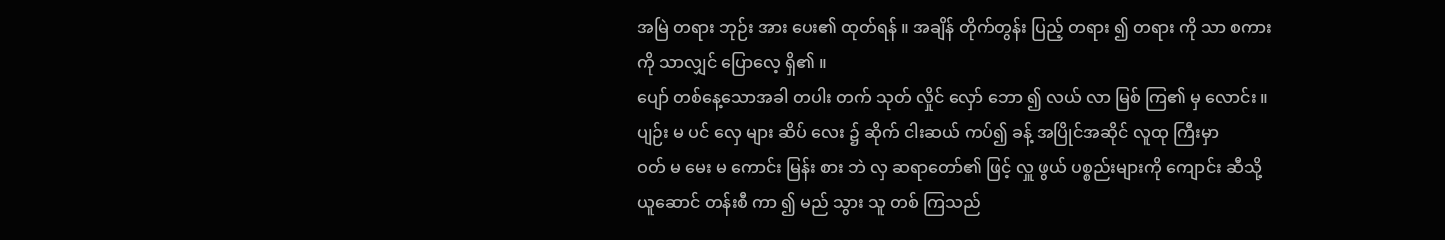အမြဲ တရား ဘုဉ်း အား ပေး၏ ထုတ်ရန် ။ အချိန် တိုက်တွန်း ပြည့် တရား ၍ တရား ကို သာ စကားကို သာလျှင် ပြောလေ့ ရှိ၏ ။
ပျော် တစ်နေ့သောအခါ တပါး တက် သုတ် လှိုင် လှော် ဘော ၍ လယ် လာ မြစ် ကြ၏ မှ လောင်း ။ ပျဉ်း မ ပင် လှေ များ ဆိပ် လေး ၌ ဆိုက် ငါးဆယ် ကပ်၍ ခန့် အပြိုင်အဆိုင် လူထု ကြီးမှာ
ဝတ် မ မေး မ ကောင်း မြန်း စား ဘဲ လှ ဆရာတော်၏ ဖြင့် လှူ ဖွယ် ပစ္စည်းများကို ကျောင်း ဆီသို့ ယူဆောင် တန်းစီ ကာ ၍ မည် သွား သူ တစ် ကြသည်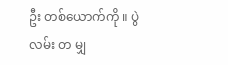ဦး တစ်ယောက်ကို ။ ပွဲ လမ်း တ မျှ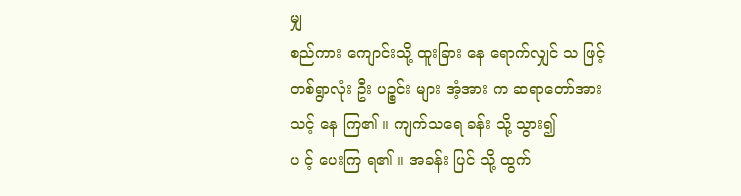မျှ
စည်ကား ကျောင်းသို့ ထူးခြား နေ ရောက်လျှင် သ ဖြင့် တစ်ရွာလုံး ဦး ပဉ္စင်း များ အံ့အား က ဆရာတော်အား သင့် နေ ကြ၏ ။ ကျက်သရေ ခန်း သို့ သွား၍
ပ င့် ပေးကြ ရ၏ ။ အခန်း ပြင် သို့ ထွက်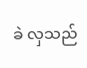ခဲ လှသည်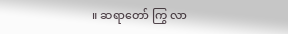။ ဆရာတော် ကြွ လာ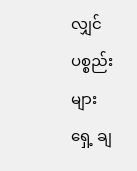လျှင် ပစ္စည်းများ
ရှေ့ ချ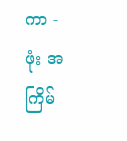ကာ -
ဖုံး အကြိမ်